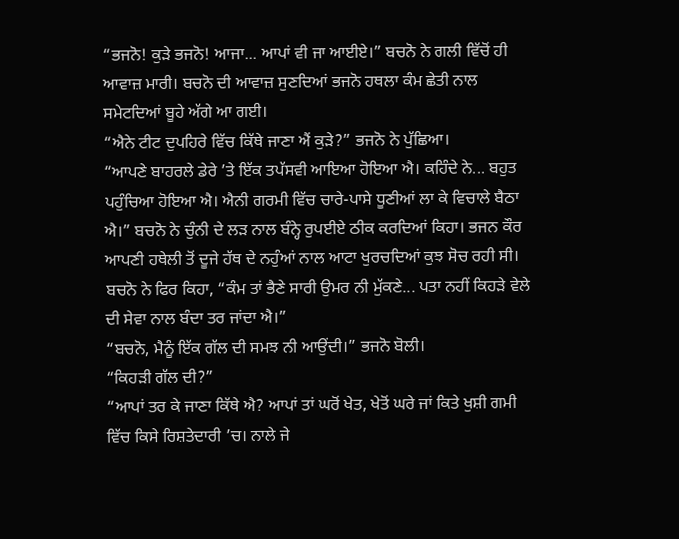“ਭਜਨੋ! ਕੁੜੇ ਭਜਨੋ! ਆਜਾ... ਆਪਾਂ ਵੀ ਜਾ ਆਈਏ।” ਬਚਨੋ ਨੇ ਗਲੀ ਵਿੱਚੋਂ ਹੀ ਆਵਾਜ਼ ਮਾਰੀ। ਬਚਨੋ ਦੀ ਆਵਾਜ਼ ਸੁਣਦਿਆਂ ਭਜਨੋ ਹਥਲਾ ਕੰਮ ਛੇਤੀ ਨਾਲ ਸਮੇਟਦਿਆਂ ਬੂਹੇ ਅੱਗੇ ਆ ਗਈ।
“ਐਨੇ ਟੀਟ ਦੁਪਹਿਰੇ ਵਿੱਚ ਕਿੱਥੇ ਜਾਣਾ ਐਂ ਕੁੜੇ?” ਭਜਨੋ ਨੇ ਪੁੱਛਿਆ।
“ਆਪਣੇ ਬਾਹਰਲੇ ਡੇਰੇ ’ਤੇ ਇੱਕ ਤਪੱਸਵੀ ਆਇਆ ਹੋਇਆ ਐ। ਕਹਿੰਦੇ ਨੇ... ਬਹੁਤ ਪਹੁੰਚਿਆ ਹੋਇਆ ਐ। ਐਨੀ ਗਰਮੀ ਵਿੱਚ ਚਾਰੇ-ਪਾਸੇ ਧੂਣੀਆਂ ਲਾ ਕੇ ਵਿਚਾਲੇ ਬੈਠਾ ਐ।” ਬਚਨੋ ਨੇ ਚੁੰਨੀ ਦੇ ਲੜ ਨਾਲ ਬੰਨ੍ਹੇ ਰੁਪਈਏ ਠੀਕ ਕਰਦਿਆਂ ਕਿਹਾ। ਭਜਨ ਕੌਰ ਆਪਣੀ ਹਥੇਲੀ ਤੋਂ ਦੂਜੇ ਹੱਥ ਦੇ ਨਹੁੰਆਂ ਨਾਲ ਆਟਾ ਖੁਰਚਦਿਆਂ ਕੁਝ ਸੋਚ ਰਹੀ ਸੀ। ਬਚਨੋ ਨੇ ਫਿਰ ਕਿਹਾ, “ਕੰਮ ਤਾਂ ਭੈਣੇ ਸਾਰੀ ਉਮਰ ਨੀ ਮੁੱਕਣੇ... ਪਤਾ ਨਹੀਂ ਕਿਹੜੇ ਵੇਲੇ ਦੀ ਸੇਵਾ ਨਾਲ ਬੰਦਾ ਤਰ ਜਾਂਦਾ ਐ।”
“ਬਚਨੋ, ਮੈਨੂੰ ਇੱਕ ਗੱਲ ਦੀ ਸਮਝ ਨੀ ਆਉਂਦੀ।” ਭਜਨੋ ਬੋਲੀ।
“ਕਿਹੜੀ ਗੱਲ ਦੀ?”
“ਆਪਾਂ ਤਰ ਕੇ ਜਾਣਾ ਕਿੱਥੇ ਐ? ਆਪਾਂ ਤਾਂ ਘਰੋਂ ਖੇਤ, ਖੇਤੋਂ ਘਰੇ ਜਾਂ ਕਿਤੇ ਖੁਸ਼ੀ ਗਮੀ ਵਿੱਚ ਕਿਸੇ ਰਿਸ਼ਤੇਦਾਰੀ ’ਚ। ਨਾਲੇ ਜੇ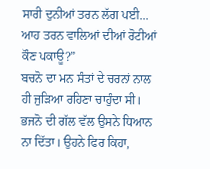ਸਾਰੀ ਦੁਨੀਆਂ ਤਰਨ ਲੱਗ ਪਈ... ਆਹ ਤਰਨ ਵਾਲਿਆਂ ਦੀਆਂ ਰੋਟੀਆਂ ਕੌਣ ਪਕਾਊ?”
ਬਚਨੋ ਦਾ ਮਨ ਸੰਤਾਂ ਦੇ ਚਰਨਾਂ ਨਾਲ ਹੀ ਜੁੜਿਆ ਰਹਿਣਾ ਚਾਹੁੰਦਾ ਸੀ। ਭਜਨੋ ਦੀ ਗੱਲ ਵੱਲ ਉਸਨੇ ਧਿਆਨ ਨਾ ਦਿੱਤਾ। ਉਹਨੇ ਫਿਰ ਕਿਹਾ,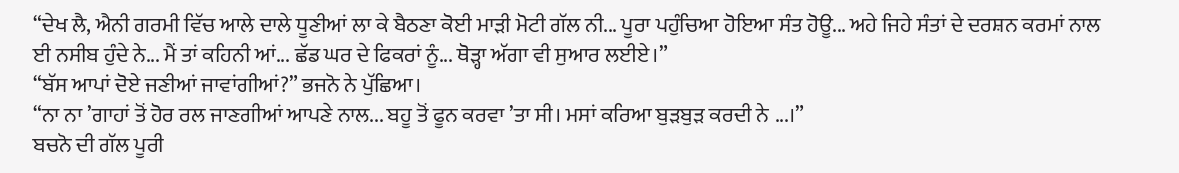“ਦੇਖ ਲੈ, ਐਨੀ ਗਰਮੀ ਵਿੱਚ ਆਲੇ ਦਾਲੇ ਧੂਣੀਆਂ ਲਾ ਕੇ ਬੈਠਣਾ ਕੋਈ ਮਾੜੀ ਮੋਟੀ ਗੱਲ ਨੀ... ਪੂਰਾ ਪਹੁੰਚਿਆ ਹੋਇਆ ਸੰਤ ਹੋਊ... ਅਹੇ ਜਿਹੇ ਸੰਤਾਂ ਦੇ ਦਰਸ਼ਨ ਕਰਮਾਂ ਨਾਲ ਈ ਨਸੀਬ ਹੁੰਦੇ ਨੇ... ਮੈਂ ਤਾਂ ਕਹਿਨੀ ਆਂ... ਛੱਡ ਘਰ ਦੇ ਫਿਕਰਾਂ ਨੂੰ... ਥੋੜ੍ਹਾ ਅੱਗਾ ਵੀ ਸੁਆਰ ਲਈਏ।”
“ਬੱਸ ਆਪਾਂ ਦੋਏ ਜਣੀਆਂ ਜਾਵਾਂਗੀਆਂ?” ਭਜਨੋ ਨੇ ਪੁੱਛਿਆ।
“ਨਾ ਨਾ ’ਗਾਹਾਂ ਤੋਂ ਹੋਰ ਰਲ ਜਾਣਗੀਆਂ ਆਪਣੇ ਨਾਲ... ਬਹੂ ਤੋਂ ਫੂਨ ਕਰਵਾ ’ਤਾ ਸੀ। ਮਸਾਂ ਕਰਿਆ ਬੁੜਬੁੜ ਕਰਦੀ ਨੇ ...।”
ਬਚਨੋ ਦੀ ਗੱਲ ਪੂਰੀ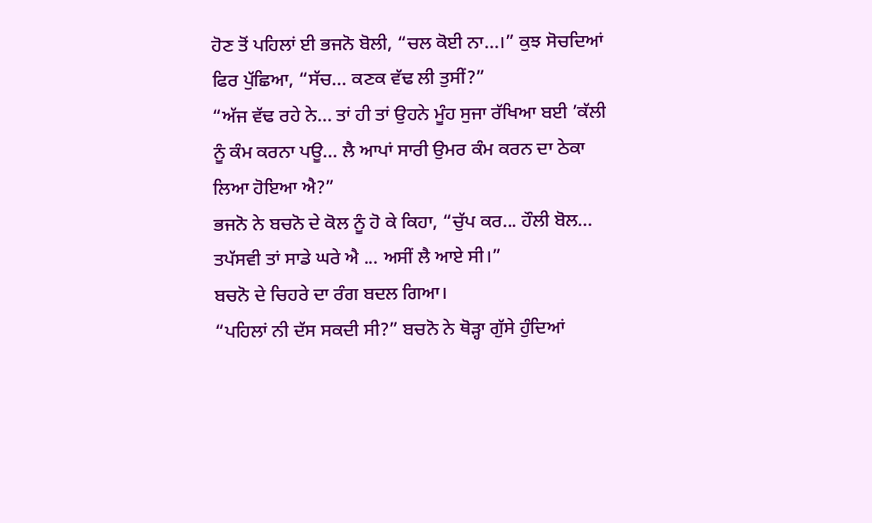ਹੋਣ ਤੋਂ ਪਹਿਲਾਂ ਈ ਭਜਨੋ ਬੋਲੀ, “ਚਲ ਕੋਈ ਨਾ...।” ਕੁਝ ਸੋਚਦਿਆਂ ਫਿਰ ਪੁੱਛਿਆ, “ਸੱਚ... ਕਣਕ ਵੱਢ ਲੀ ਤੁਸੀਂ?”
“ਅੱਜ ਵੱਢ ਰਹੇ ਨੇ... ਤਾਂ ਹੀ ਤਾਂ ਉਹਨੇ ਮੂੰਹ ਸੁਜਾ ਰੱਖਿਆ ਬਈ ’ਕੱਲੀ ਨੂੰ ਕੰਮ ਕਰਨਾ ਪਊ... ਲੈ ਆਪਾਂ ਸਾਰੀ ਉਮਰ ਕੰਮ ਕਰਨ ਦਾ ਠੇਕਾ ਲਿਆ ਹੋਇਆ ਐ?”
ਭਜਨੋ ਨੇ ਬਚਨੋ ਦੇ ਕੋਲ ਨੂੰ ਹੋ ਕੇ ਕਿਹਾ, “ਚੁੱਪ ਕਰ... ਹੌਲੀ ਬੋਲ... ਤਪੱਸਵੀ ਤਾਂ ਸਾਡੇ ਘਰੇ ਐ ... ਅਸੀਂ ਲੈ ਆਏ ਸੀ।”
ਬਚਨੋ ਦੇ ਚਿਹਰੇ ਦਾ ਰੰਗ ਬਦਲ ਗਿਆ।
“ਪਹਿਲਾਂ ਨੀ ਦੱਸ ਸਕਦੀ ਸੀ?” ਬਚਨੋ ਨੇ ਥੋੜ੍ਹਾ ਗੁੱਸੇ ਹੁੰਦਿਆਂ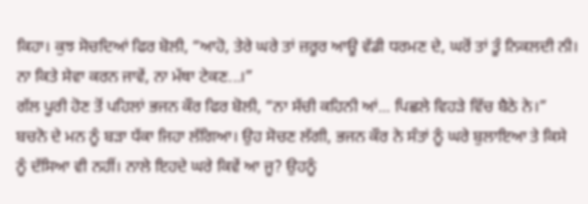ਕਿਹਾ। ਕੁਝ ਸੋਚਦਿਆਂ ਫਿਰ ਬੋਲੀ, “ਆਹੋ, ਤੇਰੇ ਘਰੇ ਤਾਂ ਜ਼ਰੂਰ ਆਊ ਵੱਡੀ ਧਰਮਣ ਦੇ, ਘਰੋਂ ਤਾਂ ਤੂੰ ਨਿਕਲਦੀ ਨੀ। ਨਾ ਕਿਤੇ ਸੇਵਾ ਕਰਨ ਜਾਵੇਂ, ਨਾ ਮੱਥਾ ਟੇਕਣ...।”
ਗੱਲ ਪੂਰੀ ਹੋਣ ਤੋਂ ਪਹਿਲਾਂ ਭਜਨ ਕੌਰ ਫਿਰ ਬੋਲੀ, “ਨਾ ਸੱਚੀ ਕਹਿਨੀ ਆਂ... ਪਿਛਲੇ ਵਿਹੜੇ ਵਿੱਚ ਬੈਠੇ ਨੇ।”
ਬਚਨੋ ਦੇ ਮਨ ਨੂੰ ਬੜਾ ਧੱਕਾ ਜਿਹਾ ਲੱਗਿਆ। ਉਹ ਸੋਚਣ ਲੱਗੀ, ਭਜਨ ਕੌਰ ਨੇ ਸੰਤਾਂ ਨੂੰ ਘਰੇ ਬੁਲਾਇਆ ਤੇ ਕਿਸੇ ਨੂੰ ਦੱਸਿਆ ਵੀ ਨਹੀਂ। ਨਾਲੇ ਇਹਦੇ ਘਰੇ ਕਿਵੇਂ ਆ ਜੂ? ਉਹਨੂੰ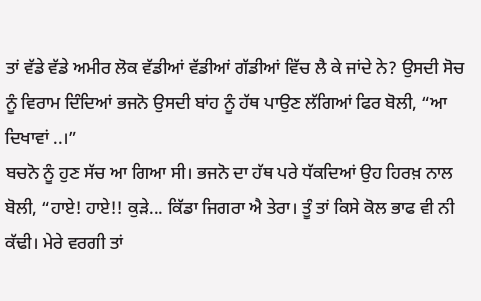ਤਾਂ ਵੱਡੇ ਵੱਡੇ ਅਮੀਰ ਲੋਕ ਵੱਡੀਆਂ ਵੱਡੀਆਂ ਗੱਡੀਆਂ ਵਿੱਚ ਲੈ ਕੇ ਜਾਂਦੇ ਨੇ? ਉਸਦੀ ਸੋਚ ਨੂੰ ਵਿਰਾਮ ਦਿੰਦਿਆਂ ਭਜਨੋ ਉਸਦੀ ਬਾਂਹ ਨੂੰ ਹੱਥ ਪਾਉਣ ਲੱਗਿਆਂ ਫਿਰ ਬੋਲੀ, “ਆ ਦਿਖਾਵਾਂ ..।”
ਬਚਨੋ ਨੂੰ ਹੁਣ ਸੱਚ ਆ ਗਿਆ ਸੀ। ਭਜਨੋ ਦਾ ਹੱਥ ਪਰੇ ਧੱਕਦਿਆਂ ਉਹ ਹਿਰਖ਼ ਨਾਲ ਬੋਲੀ, “ਹਾਏ! ਹਾਏ!! ਕੁੜੇ... ਕਿੱਡਾ ਜਿਗਰਾ ਐ ਤੇਰਾ। ਤੂੰ ਤਾਂ ਕਿਸੇ ਕੋਲ ਭਾਫ ਵੀ ਨੀ ਕੱਢੀ। ਮੇਰੇ ਵਰਗੀ ਤਾਂ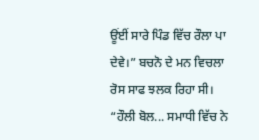ਊਂਈਂ ਸਾਰੇ ਪਿੰਡ ਵਿੱਚ ਰੌਲਾ ਪਾ ਦੇਵੇ।” ਬਚਨੋ ਦੇ ਮਨ ਵਿਚਲਾ ਰੋਸ ਸਾਫ ਝਲਕ ਰਿਹਾ ਸੀ।
“ਹੌਲੀ ਬੋਲ... ਸਮਾਧੀ ਵਿੱਚ ਨੇ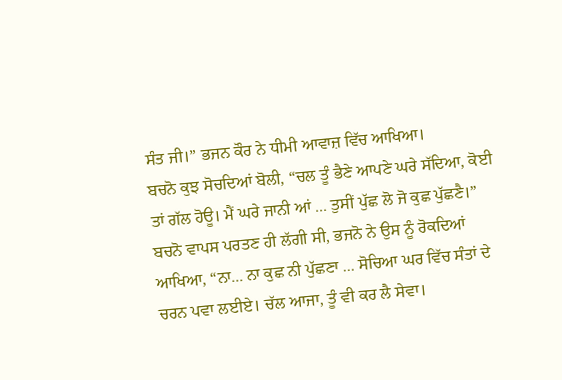ਸੰਤ ਜੀ।” ਭਜਨ ਕੌਰ ਨੇ ਧੀਮੀ ਆਵਾਜ਼ ਵਿੱਚ ਆਖਿਆ।
ਬਚਨੋ ਕੁਝ ਸੋਚਦਿਆਂ ਬੋਲੀ, “ਚਲ ਤੂੰ ਭੈਣੇ ਆਪਣੇ ਘਰੇ ਸੱਦਿਆ, ਕੋਈ ਤਾਂ ਗੱਲ ਹੋਊ। ਮੈਂ ਘਰੇ ਜਾਨੀ ਆਂ ... ਤੁਸੀਂ ਪੁੱਛ ਲੋ ਜੋ ਕੁਛ ਪੁੱਛਣੈ।”
ਬਚਨੋ ਵਾਪਸ ਪਰਤਣ ਹੀ ਲੱਗੀ ਸੀ, ਭਜਨੋ ਨੇ ਉਸ ਨੂੰ ਰੋਕਦਿਆਂ ਆਖਿਆ, “ਨਾ... ਨਾ ਕੁਛ ਨੀ ਪੁੱਛਣਾ ... ਸੋਚਿਆ ਘਰ ਵਿੱਚ ਸੰਤਾਂ ਦੇ ਚਰਨ ਪਵਾ ਲਈਏ। ਚੱਲ ਆਜਾ, ਤੂੰ ਵੀ ਕਰ ਲੈ ਸੇਵਾ।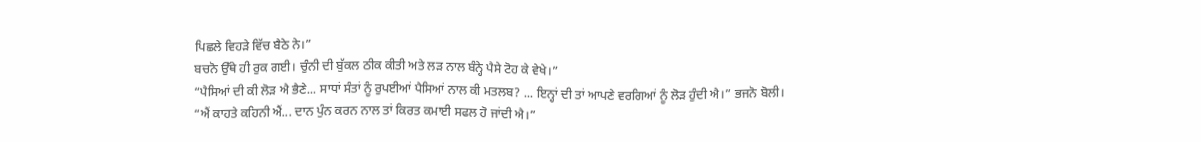ਪਿਛਲੇ ਵਿਹੜੇ ਵਿੱਚ ਬੈਠੇ ਨੇ।”
ਬਚਨੋ ਉੱਥੇ ਹੀ ਰੁਕ ਗਈ। ਚੁੰਨੀ ਦੀ ਬੁੱਕਲ ਠੀਕ ਕੀਤੀ ਅਤੇ ਲੜ ਨਾਲ ਬੰਨ੍ਹੇ ਪੈਸੇ ਟੋਹ ਕੇ ਵੇਖੇ।”
“ਪੈਸਿਆਂ ਦੀ ਕੀ ਲੋੜ ਐ ਭੈਣੇ... ਸਾਧਾਂ ਸੰਤਾਂ ਨੂੰ ਰੁਪਈਆਂ ਪੈਸਿਆਂ ਨਾਲ ਕੀ ਮਤਲਬ? ... ਇਨ੍ਹਾਂ ਦੀ ਤਾਂ ਆਪਣੇ ਵਰਗਿਆਂ ਨੂੰ ਲੋੜ ਹੁੰਦੀ ਐ।” ਭਜਨੋ ਬੋਲੀ।
“ਐਂ ਕਾਹਤੇ ਕਹਿਨੀ ਐਂ... ਦਾਨ ਪੁੰਨ ਕਰਨ ਨਾਲ ਤਾਂ ਕਿਰਤ ਕਮਾਈ ਸਫਲ ਹੋ ਜਾਂਦੀ ਐ।”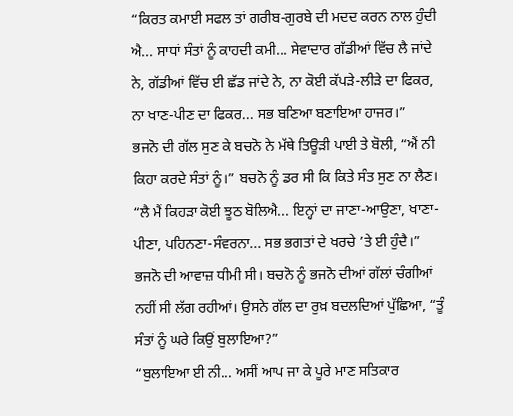“ਕਿਰਤ ਕਮਾਈ ਸਫਲ ਤਾਂ ਗਰੀਬ-ਗੁਰਬੇ ਦੀ ਮਦਦ ਕਰਨ ਨਾਲ ਹੁੰਦੀ ਐ... ਸਾਧਾਂ ਸੰਤਾਂ ਨੂੰ ਕਾਹਦੀ ਕਮੀ... ਸੇਵਾਦਾਰ ਗੱਡੀਆਂ ਵਿੱਚ ਲੈ ਜਾਂਦੇ ਨੇ, ਗੱਡੀਆਂ ਵਿੱਚ ਈ ਛੱਡ ਜਾਂਦੇ ਨੇ, ਨਾ ਕੋਈ ਕੱਪੜੇ-ਲੀੜੇ ਦਾ ਫਿਕਰ, ਨਾ ਖਾਣ-ਪੀਣ ਦਾ ਫਿਕਰ... ਸਭ ਬਣਿਆ ਬਣਾਇਆ ਹਾਜਰ।”
ਭਜਨੋ ਦੀ ਗੱਲ ਸੁਣ ਕੇ ਬਚਨੋ ਨੇ ਮੱਥੇ ਤਿਊੜੀ ਪਾਈ ਤੇ ਬੋਲੀ, “ਐਂ ਨੀ ਕਿਹਾ ਕਰਦੇ ਸੰਤਾਂ ਨੂੰ।” ਬਚਨੋ ਨੂੰ ਡਰ ਸੀ ਕਿ ਕਿਤੇ ਸੰਤ ਸੁਣ ਨਾ ਲੈਣ।
“ਲੈ ਮੈਂ ਕਿਹੜਾ ਕੋਈ ਝੂਠ ਬੋਲਿਐ... ਇਨ੍ਹਾਂ ਦਾ ਜਾਣਾ-ਆਉਣਾ, ਖਾਣਾ-ਪੀਣਾ, ਪਹਿਨਣਾ-ਸੰਵਰਨਾ... ਸਭ ਭਗਤਾਂ ਦੇ ਖਰਚੇ ’ਤੇ ਈ ਹੁੰਦੈ।” ਭਜਨੋ ਦੀ ਆਵਾਜ਼ ਧੀਮੀ ਸੀ। ਬਚਨੋ ਨੂੰ ਭਜਨੋ ਦੀਆਂ ਗੱਲਾਂ ਚੰਗੀਆਂ ਨਹੀਂ ਸੀ ਲੱਗ ਰਹੀਆਂ। ਉਸਨੇ ਗੱਲ ਦਾ ਰੁਖ਼ ਬਦਲਦਿਆਂ ਪੁੱਛਿਆ, “ਤੂੰ ਸੰਤਾਂ ਨੂੰ ਘਰੇ ਕਿਉਂ ਬੁਲਾਇਆ?”
“ਬੁਲਾਇਆ ਈ ਨੀ... ਅਸੀਂ ਆਪ ਜਾ ਕੇ ਪੂਰੇ ਮਾਣ ਸਤਿਕਾਰ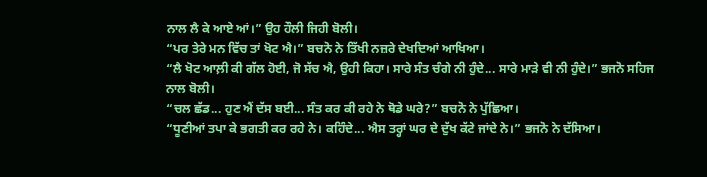ਨਾਲ ਲੈ ਕੇ ਆਏ ਆਂ।” ਉਹ ਹੌਲੀ ਜਿਹੀ ਬੋਲੀ।
“ਪਰ ਤੇਰੇ ਮਨ ਵਿੱਚ ਤਾਂ ਖੋਟ ਐ।” ਬਚਨੋ ਨੇ ਤਿੱਖੀ ਨਜ਼ਰੇ ਦੇਖਦਿਆਂ ਆਖਿਆ।
“ਲੈ ਖੋਟ ਆਲ਼ੀ ਕੀ ਗੱਲ ਹੋਈ, ਜੋ ਸੱਚ ਐ, ਉਹੀ ਕਿਹਾ। ਸਾਰੇ ਸੰਤ ਚੰਗੇ ਨੀ ਹੁੰਦੇ... ਸਾਰੇ ਮਾੜੇ ਵੀ ਨੀ ਹੁੰਦੇ।” ਭਜਨੋ ਸਹਿਜ ਨਾਲ ਬੋਲੀ।
“ਚਲ ਛੱਡ... ਹੁਣ ਐਂ ਦੱਸ ਬਈ... ਸੰਤ ਕਰ ਕੀ ਰਹੇ ਨੇ ਥੋਡੇ ਘਰੇ?” ਬਚਨੋ ਨੇ ਪੁੱਛਿਆ।
“ਧੂਣੀਆਂ ਤਪਾ ਕੇ ਭਗਤੀ ਕਰ ਰਹੇ ਨੇ। ਕਹਿੰਦੇ... ਐਸ ਤਰ੍ਹਾਂ ਘਰ ਦੇ ਦੁੱਖ ਕੱਟੇ ਜਾਂਦੇ ਨੇ।” ਭਜਨੋ ਨੇ ਦੱਸਿਆ।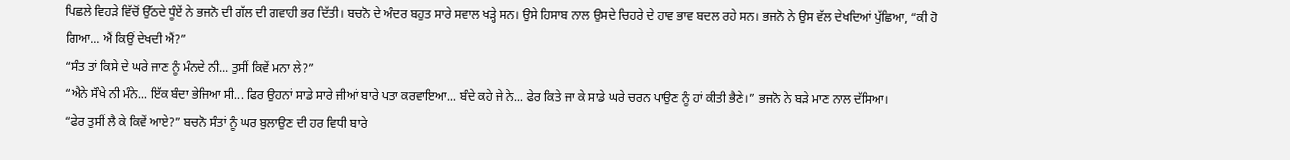ਪਿਛਲੇ ਵਿਹੜੇ ਵਿੱਚੋਂ ਉੱਠਦੇ ਧੂੰਏਂ ਨੇ ਭਜਨੋ ਦੀ ਗੱਲ ਦੀ ਗਵਾਹੀ ਭਰ ਦਿੱਤੀ। ਬਚਨੋ ਦੇ ਅੰਦਰ ਬਹੁਤ ਸਾਰੇ ਸਵਾਲ ਖੜ੍ਹੇ ਸਨ। ਉਸੇ ਹਿਸਾਬ ਨਾਲ ਉਸਦੇ ਚਿਹਰੇ ਦੇ ਹਾਵ ਭਾਵ ਬਦਲ ਰਹੇ ਸਨ। ਭਜਨੋ ਨੇ ਉਸ ਵੱਲ ਦੇਖਦਿਆਂ ਪੁੱਛਿਆ, “ਕੀ ਹੋ ਗਿਆ... ਐਂ ਕਿਉਂ ਦੇਖਦੀ ਐਂ?”
“ਸੰਤ ਤਾਂ ਕਿਸੇ ਦੇ ਘਰੇ ਜਾਣ ਨੂੰ ਮੰਨਦੇ ਨੀ... ਤੁਸੀਂ ਕਿਵੇਂ ਮਨਾ ਲੇ?”
“ਐਨੇ ਸੌਖੇ ਨੀ ਮੰਨੇ... ਇੱਕ ਬੰਦਾ ਭੇਜਿਆ ਸੀ... ਫਿਰ ਉਹਨਾਂ ਸਾਡੇ ਸਾਰੇ ਜੀਆਂ ਬਾਰੇ ਪਤਾ ਕਰਵਾਇਆ... ਬੰਦੇ ਕਹੇ ਜੇ ਨੇ... ਫੇਰ ਕਿਤੇ ਜਾ ਕੇ ਸਾਡੇ ਘਰੇ ਚਰਨ ਪਾਉਣ ਨੂੰ ਹਾਂ ਕੀਤੀ ਭੈਣੇ।” ਭਜਨੋ ਨੇ ਬੜੇ ਮਾਣ ਨਾਲ ਦੱਸਿਆ।
“ਫੇਰ ਤੁਸੀਂ ਲੈ ਕੇ ਕਿਵੇਂ ਆਏ?” ਬਚਨੋ ਸੰਤਾਂ ਨੂੰ ਘਰ ਬੁਲਾਉਣ ਦੀ ਹਰ ਵਿਧੀ ਬਾਰੇ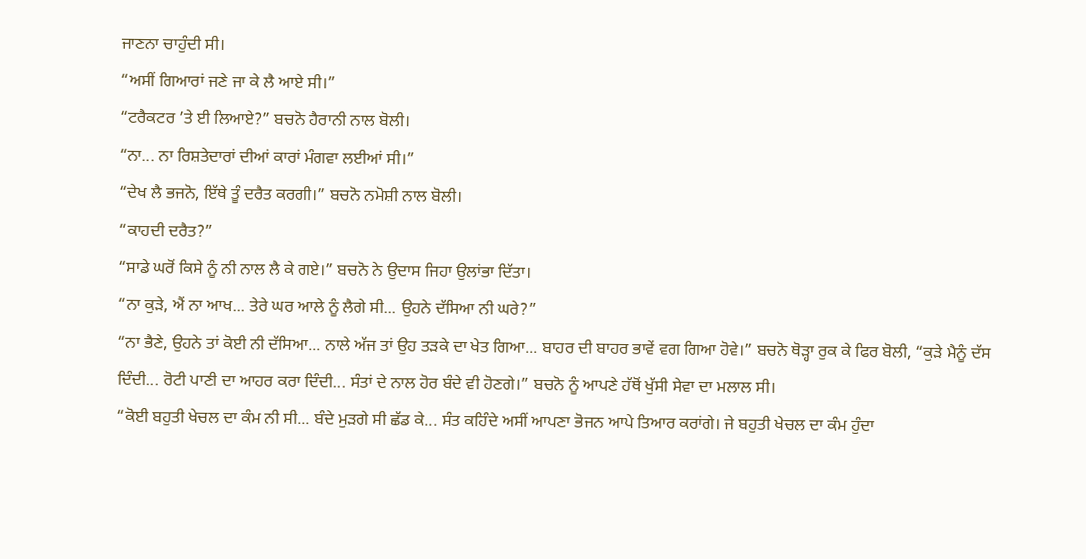ਜਾਣਨਾ ਚਾਹੁੰਦੀ ਸੀ।
“ਅਸੀਂ ਗਿਆਰਾਂ ਜਣੇ ਜਾ ਕੇ ਲੈ ਆਏ ਸੀ।”
“ਟਰੈਕਟਰ ’ਤੇ ਈ ਲਿਆਏ?” ਬਚਨੋ ਹੈਰਾਨੀ ਨਾਲ ਬੋਲੀ।
“ਨਾ... ਨਾ ਰਿਸ਼ਤੇਦਾਰਾਂ ਦੀਆਂ ਕਾਰਾਂ ਮੰਗਵਾ ਲਈਆਂ ਸੀ।”
“ਦੇਖ ਲੈ ਭਜਨੋ, ਇੱਥੇ ਤੂੰ ਦਰੈਤ ਕਰਗੀ।” ਬਚਨੋ ਨਮੋਸ਼ੀ ਨਾਲ ਬੋਲੀ।
“ਕਾਹਦੀ ਦਰੈਤ?”
“ਸਾਡੇ ਘਰੋਂ ਕਿਸੇ ਨੂੰ ਨੀ ਨਾਲ ਲੈ ਕੇ ਗਏ।” ਬਚਨੋ ਨੇ ਉਦਾਸ ਜਿਹਾ ਉਲਾਂਭਾ ਦਿੱਤਾ।
“ਨਾ ਕੁੜੇ, ਐਂ ਨਾ ਆਖ... ਤੇਰੇ ਘਰ ਆਲੇ ਨੂੰ ਲੈਗੇ ਸੀ... ਉਹਨੇ ਦੱਸਿਆ ਨੀ ਘਰੇ?”
“ਨਾ ਭੈਣੇ, ਉਹਨੇ ਤਾਂ ਕੋਈ ਨੀ ਦੱਸਿਆ... ਨਾਲੇ ਅੱਜ ਤਾਂ ਉਹ ਤੜਕੇ ਦਾ ਖੇਤ ਗਿਆ... ਬਾਹਰ ਦੀ ਬਾਹਰ ਭਾਵੇਂ ਵਗ ਗਿਆ ਹੋਵੇ।” ਬਚਨੋ ਥੋੜ੍ਹਾ ਰੁਕ ਕੇ ਫਿਰ ਬੋਲੀ, “ਕੁੜੇ ਮੈਨੂੰ ਦੱਸ ਦਿੰਦੀ... ਰੋਟੀ ਪਾਣੀ ਦਾ ਆਹਰ ਕਰਾ ਦਿੰਦੀ... ਸੰਤਾਂ ਦੇ ਨਾਲ ਹੋਰ ਬੰਦੇ ਵੀ ਹੋਣਗੇ।” ਬਚਨੋ ਨੂੰ ਆਪਣੇ ਹੱਥੋਂ ਖੁੱਸੀ ਸੇਵਾ ਦਾ ਮਲਾਲ ਸੀ।
“ਕੋਈ ਬਹੁਤੀ ਖੇਚਲ ਦਾ ਕੰਮ ਨੀ ਸੀ... ਬੰਦੇ ਮੁੜਗੇ ਸੀ ਛੱਡ ਕੇ... ਸੰਤ ਕਹਿੰਦੇ ਅਸੀਂ ਆਪਣਾ ਭੋਜਨ ਆਪੇ ਤਿਆਰ ਕਰਾਂਗੇ। ਜੇ ਬਹੁਤੀ ਖੇਚਲ ਦਾ ਕੰਮ ਹੁੰਦਾ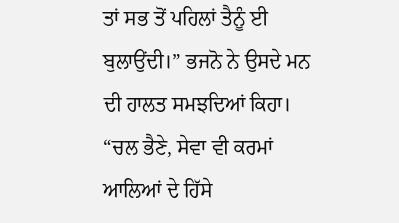ਤਾਂ ਸਭ ਤੋਂ ਪਹਿਲਾਂ ਤੈਨੂੰ ਈ ਬੁਲਾਉਂਦੀ।” ਭਜਨੋ ਨੇ ਉਸਦੇ ਮਨ ਦੀ ਹਾਲਤ ਸਮਝਦਿਆਂ ਕਿਹਾ।
“ਚਲ ਭੈਣੇ, ਸੇਵਾ ਵੀ ਕਰਮਾਂ ਆਲਿਆਂ ਦੇ ਹਿੱਸੇ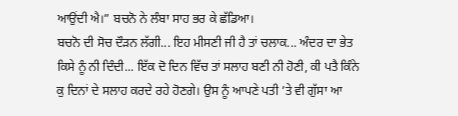ਆਉਂਦੀ ਐ।” ਬਚਨੋ ਨੇ ਲੰਬਾ ਸਾਹ ਭਰ ਕੇ ਛੱਡਿਆ।
ਬਚਨੋ ਦੀ ਸੋਚ ਦੌੜਨ ਲੱਗੀ... ਇਹ ਮੀਸਣੀ ਜੀ ਹੈ ਤਾਂ ਚਲਾਕ... ਅੰਦਰ ਦਾ ਭੇਤ ਕਿਸੇ ਨੂੰ ਨੀ ਦਿੰਦੀ... ਇੱਕ ਦੋ ਦਿਨ ਵਿੱਚ ਤਾਂ ਸਲਾਹ ਬਣੀ ਨੀ ਹੋਣੀ, ਕੀ ਪਤੈ ਕਿੰਨੇ ਕੁ ਦਿਨਾਂ ਦੇ ਸਲਾਹ ਕਰਦੇ ਰਹੇ ਹੋਣਗੇ। ਉਸ ਨੂੰ ਆਪਣੇ ਪਤੀ ’ਤੇ ਵੀ ਗੁੱਸਾ ਆ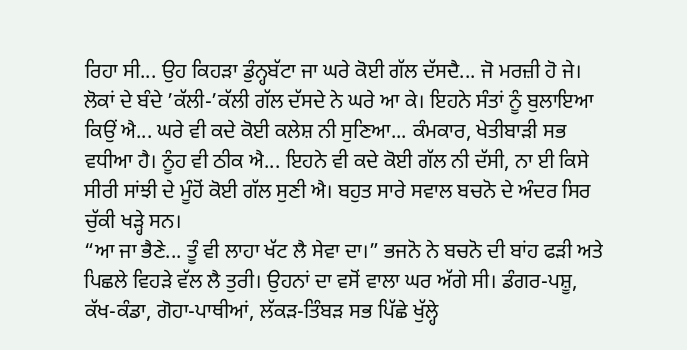ਰਿਹਾ ਸੀ... ਉਹ ਕਿਹੜਾ ਡੁੰਨ੍ਹਬੱਟਾ ਜਾ ਘਰੇ ਕੋਈ ਗੱਲ ਦੱਸਦੈ... ਜੋ ਮਰਜ਼ੀ ਹੋ ਜੇ। ਲੋਕਾਂ ਦੇ ਬੰਦੇ ’ਕੱਲੀ-’ਕੱਲੀ ਗੱਲ ਦੱਸਦੇ ਨੇ ਘਰੇ ਆ ਕੇ। ਇਹਨੇ ਸੰਤਾਂ ਨੂੰ ਬੁਲਾਇਆ ਕਿਉਂ ਐ... ਘਰੇ ਵੀ ਕਦੇ ਕੋਈ ਕਲੇਸ਼ ਨੀ ਸੁਣਿਆ... ਕੰਮਕਾਰ, ਖੇਤੀਬਾੜੀ ਸਭ ਵਧੀਆ ਹੈ। ਨੂੰਹ ਵੀ ਠੀਕ ਐ... ਇਹਨੇ ਵੀ ਕਦੇ ਕੋਈ ਗੱਲ ਨੀ ਦੱਸੀ, ਨਾ ਈ ਕਿਸੇ ਸੀਰੀ ਸਾਂਝੀ ਦੇ ਮੂੰਹੋਂ ਕੋਈ ਗੱਲ ਸੁਣੀ ਐ। ਬਹੁਤ ਸਾਰੇ ਸਵਾਲ ਬਚਨੋ ਦੇ ਅੰਦਰ ਸਿਰ ਚੁੱਕੀ ਖੜ੍ਹੇ ਸਨ।
“ਆ ਜਾ ਭੈਣੇ... ਤੂੰ ਵੀ ਲਾਹਾ ਖੱਟ ਲੈ ਸੇਵਾ ਦਾ।” ਭਜਨੋ ਨੇ ਬਚਨੋ ਦੀ ਬਾਂਹ ਫੜੀ ਅਤੇ ਪਿਛਲੇ ਵਿਹੜੇ ਵੱਲ ਲੈ ਤੁਰੀ। ਉਹਨਾਂ ਦਾ ਵਸੋਂ ਵਾਲਾ ਘਰ ਅੱਗੇ ਸੀ। ਡੰਗਰ-ਪਸ਼ੂ, ਕੱਖ-ਕੰਡਾ, ਗੋਹਾ-ਪਾਥੀਆਂ, ਲੱਕੜ-ਤਿੰਬੜ ਸਭ ਪਿੱਛੇ ਖੁੱਲ੍ਹੇ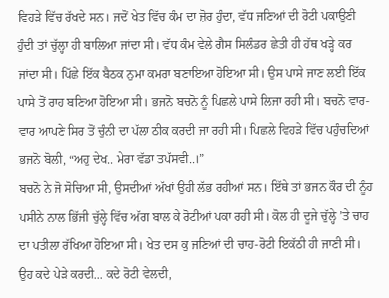ਵਿਹੜੇ ਵਿੱਚ ਰੱਖਦੇ ਸਨ। ਜਦੋਂ ਖੇਤ ਵਿੱਚ ਕੰਮ ਦਾ ਜ਼ੋਰ ਹੁੰਦਾ, ਵੱਧ ਜਣਿਆਂ ਦੀ ਰੋਟੀ ਪਕਾਉਣੀ ਹੁੰਦੀ ਤਾਂ ਚੁੱਲ੍ਹਾ ਹੀ ਬਾਲਿਆ ਜਾਂਦਾ ਸੀ। ਵੱਧ ਕੰਮ ਵੇਲੇ ਗੈਸ ਸਿਲੰਡਰ ਛੇਤੀ ਹੀ ਹੱਥ ਖੜ੍ਹੇ ਕਰ ਜਾਂਦਾ ਸੀ। ਪਿੱਛੇ ਇੱਕ ਬੈਠਕ ਨੁਮਾ ਕਮਰਾ ਬਣਾਇਆ ਹੋਇਆ ਸੀ। ਉਸ ਪਾਸੇ ਜਾਣ ਲਈ ਇੱਕ ਪਾਸੇ ਤੋਂ ਰਾਹ ਬਣਿਆ ਹੋਇਆ ਸੀ। ਭਜਨੋ ਬਚਨੋ ਨੂੰ ਪਿਛਲੇ ਪਾਸੇ ਲਿਜਾ ਰਹੀ ਸੀ। ਬਚਨੋ ਵਾਰ-ਵਾਰ ਆਪਣੇ ਸਿਰ ਤੋਂ ਚੁੰਨੀ ਦਾ ਪੱਲਾ ਠੀਕ ਕਰਦੀ ਜਾ ਰਹੀ ਸੀ। ਪਿਛਲੇ ਵਿਹੜੇ ਵਿੱਚ ਪਹੁੰਚਦਿਆਂ ਭਜਨੋ ਬੋਲੀ, “ਅਹੁ ਦੇਖ.. ਮੇਰਾ ਵੱਡਾ ਤਪੱਸਵੀ..।”
ਬਚਨੋ ਨੇ ਜੋ ਸੋਚਿਆ ਸੀ, ਉਸਦੀਆਂ ਅੱਖਾਂ ਉਹੀ ਲੱਭ ਰਹੀਆਂ ਸਨ। ਇੱਥੇ ਤਾਂ ਭਜਨ ਕੌਰ ਦੀ ਨੂੰਹ ਪਸੀਨੇ ਨਾਲ ਭਿੱਜੀ ਚੁੱਲ੍ਹੇ ਵਿੱਚ ਅੱਗ ਬਾਲ ਕੇ ਰੋਟੀਆਂ ਪਕਾ ਰਹੀ ਸੀ। ਕੋਲ ਹੀ ਦੂਜੇ ਚੁੱਲ੍ਹੇ ’ਤੇ ਚਾਹ ਦਾ ਪਤੀਲਾ ਰੱਖਿਆ ਹੋਇਆ ਸੀ। ਖੇਤ ਦਸ ਕੁ ਜਣਿਆਂ ਦੀ ਚਾਹ-ਰੋਟੀ ਇਕੱਠੀ ਹੀ ਜਾਣੀ ਸੀ। ਉਹ ਕਦੇ ਪੇੜੇ ਕਰਦੀ... ਕਦੇ ਰੋਟੀ ਵੇਲਦੀ,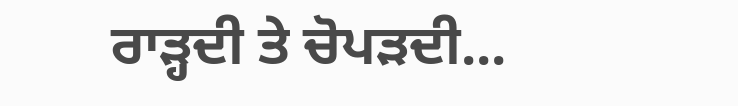ਰਾੜ੍ਹਦੀ ਤੇ ਚੋਪੜਦੀ...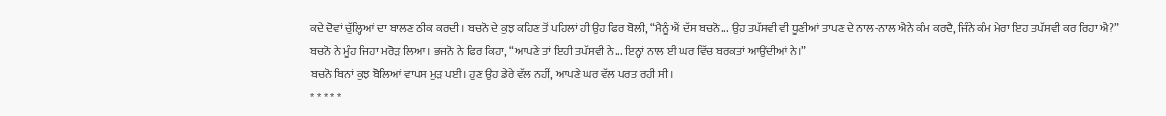ਕਦੇ ਦੋਵਾਂ ਚੁੱਲ੍ਹਿਆਂ ਦਾ ਬਾਲਣ ਠੀਕ ਕਰਦੀ। ਬਚਨੋ ਦੇ ਕੁਝ ਕਹਿਣ ਤੋਂ ਪਹਿਲਾਂ ਹੀ ਉਹ ਫਿਰ ਬੋਲੀ, “ਮੈਨੂੰ ਐਂ ਦੱਸ ਬਚਨੋ... ਉਹ ਤਪੱਸਵੀ ਵੀ ਧੂਣੀਆਂ ਤਾਪਣ ਦੇ ਨਾਲ-ਨਾਲ ਐਨੇ ਕੰਮ ਕਰਦੈ, ਜਿੰਨੇ ਕੰਮ ਮੇਰਾ ਇਹ ਤਪੱਸਵੀ ਕਰ ਰਿਹਾ ਐ?”
ਬਚਨੋ ਨੇ ਮੂੰਹ ਜਿਹਾ ਮਰੋੜ ਲਿਆ। ਭਜਨੋ ਨੇ ਫਿਰ ਕਿਹਾ, “ਆਪਣੇ ਤਾਂ ਇਹੀ ਤਪੱਸਵੀ ਨੇ... ਇਨ੍ਹਾਂ ਨਾਲ ਈ ਘਰ ਵਿੱਚ ਬਰਕਤਾਂ ਆਉਂਦੀਆਂ ਨੇ।”
ਬਚਨੋ ਬਿਨਾਂ ਕੁਝ ਬੋਲਿਆਂ ਵਾਪਸ ਮੁੜ ਪਈ। ਹੁਣ ਉਹ ਡੇਰੇ ਵੱਲ ਨਹੀਂ, ਆਪਣੇ ਘਰ ਵੱਲ ਪਰਤ ਰਹੀ ਸੀ।
* * * * *